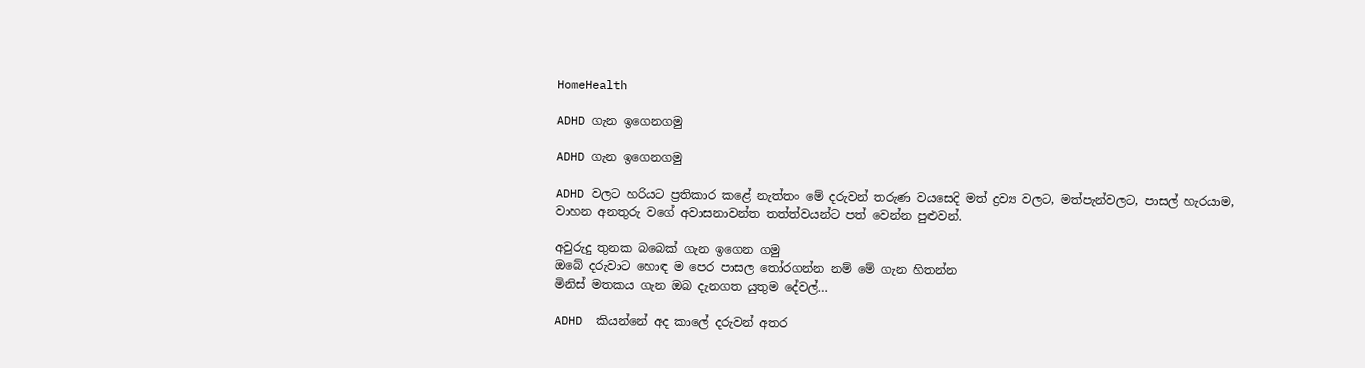HomeHealth

ADHD ගැන ඉගෙනගමු

ADHD ගැන ඉගෙනගමු

ADHD වලට හරියට ප්‍රතිකාර කළේ නැත්තං මේ දරුවන් තරුණ වයසෙදි මත් ද්‍රව්‍ය වලට, මත්පැන්වලට, පාසල් හැරයාම, වාහන අනතුරු වගේ අවාසනාවන්ත තත්ත්වයන්ට පත් වෙන්න පුළුවන්.

අවුරුදු තුනක බබෙක් ගැන ඉගෙන ගමු
ඔබේ දරුවාට හොඳ ම පෙර පාසල තෝරගන්න නම් මේ ගැන හිතන්න
මිනිස් මතකය ගැන ඔබ දැනගත යුතුම දේවල්…

ADHD  කියන්නේ අද කාලේ දරුවන් අතර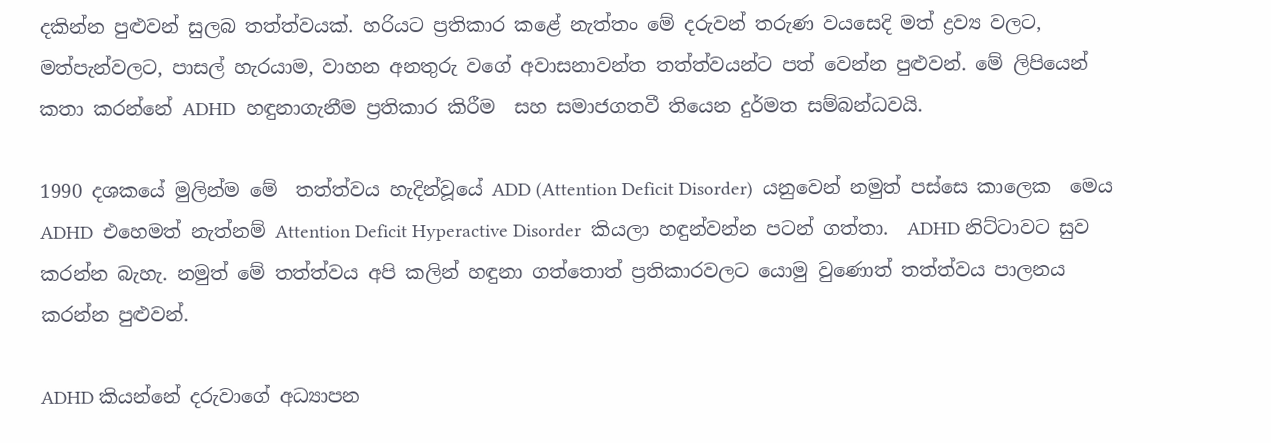දකින්න පුළුවන් සුලබ තත්ත්වයක්. හරියට ප්‍රතිකාර කළේ නැත්තං මේ දරුවන් තරුණ වයසෙදි මත් ද්‍රව්‍ය වලට, මත්පැන්වලට, පාසල් හැරයාම, වාහන අනතුරු වගේ අවාසනාවන්ත තත්ත්වයන්ට පත් වෙන්න පුළුවන්. මේ ලිපියෙන් කතා කරන්නේ ADHD  හඳුනාගැනීම ප්‍රතිකාර කිරීම  සහ සමාජගතවී තියෙන දුර්මත සම්බන්ධවයි.

1990 දශකයේ මුලින්ම මේ  තත්ත්වය හැදින්වූයේ ADD (Attention Deficit Disorder)  යනුවෙන් නමුත් පස්සෙ කාලෙක  මෙය ADHD  එහෙමත් නැත්නම් Attention Deficit Hyperactive Disorder  කියලා හඳුන්වන්න පටන් ගත්තා.  ADHD නිට්ටාවට සුව කරන්න බැහැ. නමුත් මේ තත්ත්වය අපි කලින් හඳුනා ගත්තොත් ප්‍රතිකාරවලට යොමු වුණොත් තත්ත්වය පාලනය කරන්න පුළුවන්.

ADHD කියන්නේ දරුවාගේ අධ්‍යාපන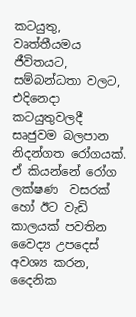කටයුතු, වෘත්තීයමය ජීවිතයට,  සම්බන්ධතා වලට,  එදිනෙදා කටයුතුවලදී සෘජුවම බලපාන නිදන්ගත රෝගයක්. ඒ කියන්නේ රෝග ලක්ෂණ  වසරක් හෝ ඊට වැඩි කාලයක් පවතින වෛද්‍ය උපදෙස් අවශ්‍ය කරන, දෛනික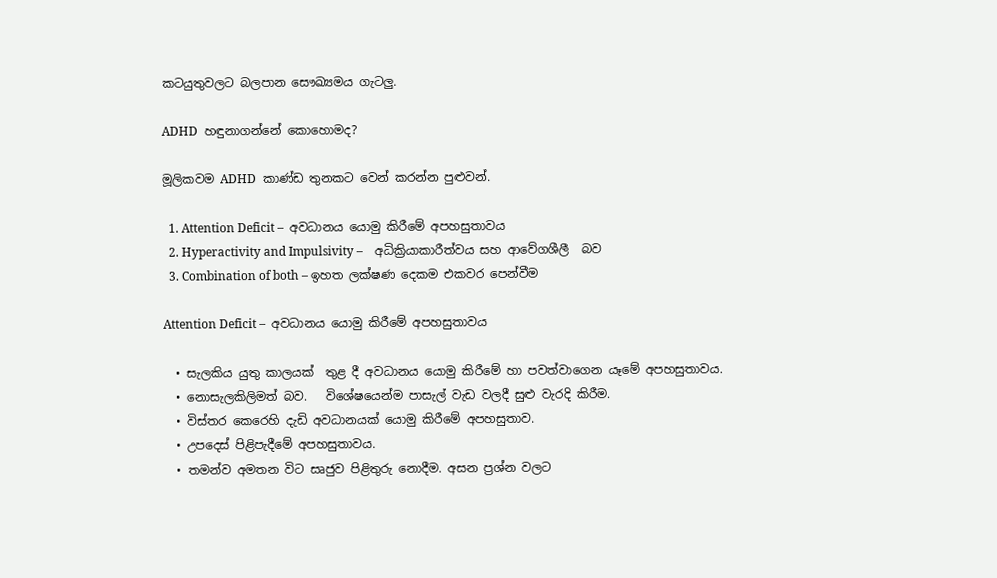කටයුතුවලට බලපාන සෞඛ්‍යමය ගැටලු.

ADHD  හඳුනාගන්නේ කොහොමද?

මූලිකවම ADHD  කාණ්ඩ තුනකට වෙන් කරන්න පුළුවන්.

  1. Attention Deficit –  අවධානය යොමු කිරීමේ අපහසුතාවය
  2. Hyperactivity and Impulsivity –    අධික්‍රියාකාරීත්වය සහ ආවේගශීලී  බව
  3. Combination of both – ඉහත ලක්ෂණ දෙකම එකවර පෙන්වීම

Attention Deficit –  අවධානය යොමු කිරීමේ අපහසුතාවය

  • සැලකිය යුතු කාලයක්  තුළ දී අවධානය යොමු කිරීමේ හා පවත්වාගෙන යෑමේ අපහසුතාවය.
  • නොසැලකිලිමත් බව.   විශේෂයෙන්ම පාසැල් වැඩ වලදී සුළු වැරදි කිරීම.
  • විස්තර කෙරෙහි දැඩි අවධානයක් යොමු කිරීමේ අපහසුතාව.
  • උපදෙස් පිළිපැදීමේ අපහසුතාවය.
  • තමන්ව අමතන විට සෘජුව පිළිතුරු නොදීම. අසන ප්‍රශ්න වලට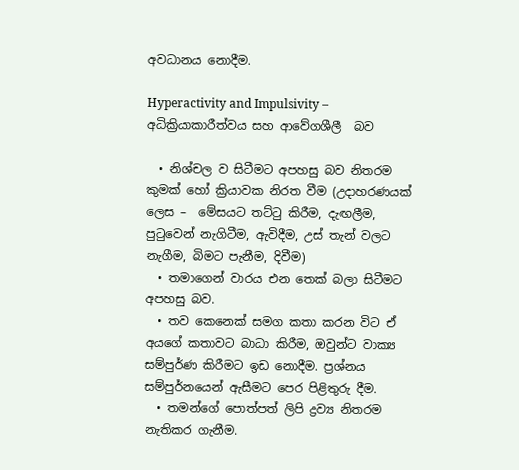අවධානය නොදීම.

Hyperactivity and Impulsivity –    අධික්‍රියාකාරීත්වය සහ ආවේගශීලී  බව

  • නිශ්චල ව සිටීමට අපහසු බව නිතරම කුමක් හෝ ක්‍රියාවක නිරත වීම (උදාහරණයක් ලෙස –  මේසයට තට්ටු කිරීම, දැඟලීම, පුටුවෙන් නැගිටීම, ඇවිදීම, උස් තැන් වලට නැගීම, බිමට පැනීම, දිවීම)
  • තමාගෙන් වාරය එන තෙක් බලා සිටීමට අපහසු බව.
  • තව කෙනෙක් සමග කතා කරන විට ඒ අයගේ කතාවට බාධා කිරීම, ඔවුන්ට වාක්‍ය සම්පුර්ණ කිරීමට ඉඩ නොදීම. ප්‍රශ්නය සම්පුර්නයෙන් ඇසීමට පෙර පිළිතුරු දීම.
  • තමන්ගේ පොත්පත් ලිපි ද්‍රව්‍ය නිතරම නැතිකර ගැනීම.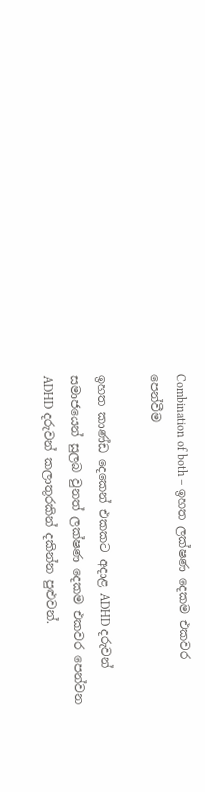Combination of both – ඉහත ලක්ෂණ දෙකම එකවර පෙන්වීම

ඉහත කාණ්ඩ දෙකෙන් එකකට අදාළ ADHD දරුවන් සමාජයෙන් සුලබ වුනත් ලක්ෂණ දෙකම එකවර පෙන්වන ADHD දරුවන් කලාතුරකින් දකින්න පුළුවන්.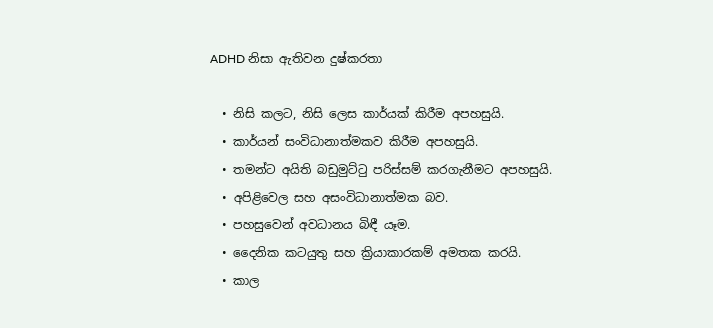ADHD නිසා ඇතිවන දුෂ්කරතා

  • නිසි කලට, නිසි ලෙස කාර්යක් කිරීම අපහසුයි.
  • කාර්යන් සංවිධානාත්මකව කිරීම අපහසුයි.
  • තමන්ට අයිති බඩුමුට්ටු පරිස්සම් කරගැනීමට අපහසුයි.
  • අපිළිවෙල සහ අසංවිධානාත්මක බව.
  • පහසුවෙන් අවධානය බිඳී යෑම.
  • දෛනික කටයුතු සහ ක්‍රියාකාරකම් අමතක කරයි.
  • කාල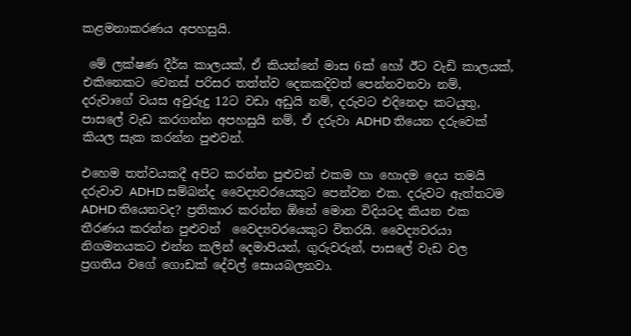කළමනාකරණය අපහසුයි.

 මේ ලක්ෂණ දීර්ඝ කාලයක්, ඒ කියන්නේ මාස 6ක් හෝ ඊට වැඩි කාලයක්, එකිනෙකට වෙනස් පරිසර තත්ත්ව දෙකකදිවත් පෙන්නවනවා නම්, දරුවාගේ වයස අවුරුදු 12ට වඩා අඩුයි නම්, දරුවට එදිනෙදා කටයුතු, පාසලේ වැඩ කරගන්න අපහසුයි නම්, ඒ දරුවා ADHD තියෙන දරුවෙක් කියල සැක කරන්න පුළුවන්.

එහෙම තත්වයකදී අපිට කරන්න පුළුවන් එකම හා හොදම දෙය තමයි දරුවාව ADHD සම්බන්ද වෛද්‍යවරයෙකුට පෙන්වන එක. දරුවට ඇත්තටම ADHD තියෙනවද? ප්‍රතිකාර කරන්න ඕනේ මොන විදියටද කියන එක තීරණය කරන්න පුළුවන්  වෛද්‍යවරයෙකුට විතරයි. වෛද්‍යවරයා නිගමනයකට එන්න කලින් දෙමාපියන්, ගුරුවරුන්, පාසලේ වැඩ වල  ප්‍රගතිය වගේ ගොඩක් දේවල් සොයබලනවා.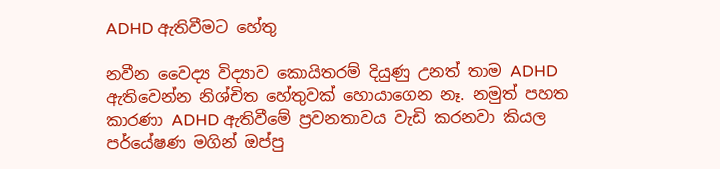ADHD ඇතිවීමට හේතු

නවීන වෛද්‍ය විද්‍යාව කොයිතරම් දියුණු උනත් තාම ADHD ඇතිවෙන්න නිශ්චිත හේතුවක් හොයාගෙන නෑ. නමුත් පහත කාරණා ADHD ඇතිවීමේ ප්‍රවනතාවය වැඩි කරනවා කියල පර්යේෂණ මගින් ඔප්පු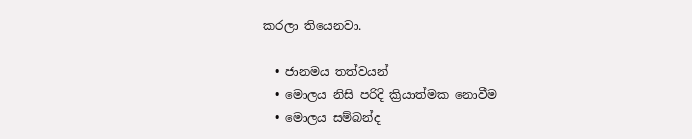කරලා තියෙනවා.

  • ජානමය තත්වයන්
  • මොලය නිසි පරිදි ක්‍රියාත්මක නොවීම
  • මොලය සම්බන්ද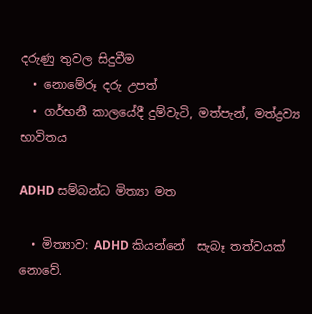දරුණු තුවල සිදුවීම
  • නොමේරූ දරු උපත්
  • ගර්භනී කාලයේදී දුම්වැටි, මත්පැන්, මත්ද්‍රව්‍ය භාවිතය

ADHD සම්බන්ධ මිත්‍යා මත

  • මිත්‍යාව: ADHD කියන්නේ  සැබෑ තත්වයක් නොවේ.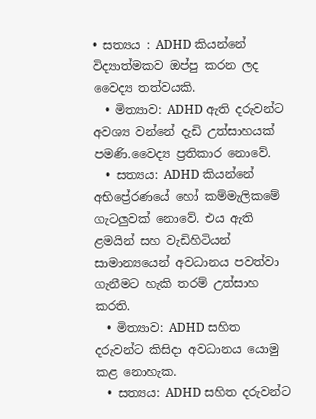• සත්‍යය : ADHD කියන්නේ විද්‍යාත්මකව ඔප්පු කරන ලද වෛද්‍ය තත්වයකි.
  • මිත්‍යාව: ADHD ඇති දරුවන්ට අවශ්‍ය වන්නේ දැඩි උත්සාහයක් පමණි.වෛද්‍ය ප්‍රතිකාර නොවේ.
  • සත්‍යය: ADHD කියන්නේ අභිප්‍රේරණයේ හෝ කම්මැලිකමේ ගැටලුවක් නොවේ. එය ඇති ළමයින් සහ වැඩිහිටියන් සාමාන්‍යයෙන් අවධානය පවත්වා ගැනීමට හැකි තරම් උත්සාහ කරති.
  • මිත්‍යාව: ADHD සහිත දරුවන්ට කිසිදා අවධානය යොමු කළ නොහැක.
  • සත්‍යය: ADHD සහිත දරුවන්ට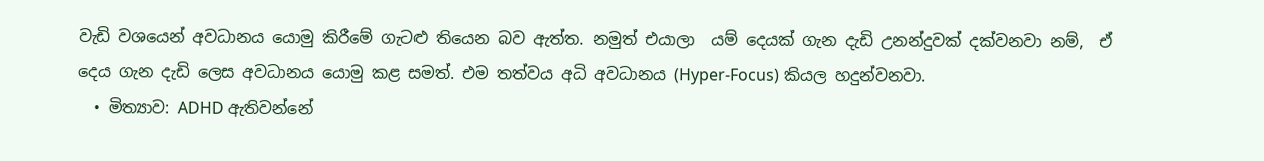වැඩි වශයෙන් අවධානය යොමු කිරීමේ ගැටළු තියෙන බව ඇත්ත. නමුත් එයාලා  යම් දෙයක් ගැන දැඩි උනන්දුවක් දක්වනවා නම්,  ඒ දෙය ගැන දැඩි ලෙස අවධානය යොමු කළ සමත්. එම තත්වය අධි අවධානය (Hyper-Focus) කියල හදුන්වනවා.
  • මිත්‍යාව: ADHD ඇතිවන්නේ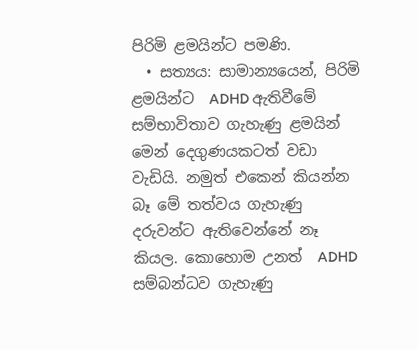පිරිමි ළමයින්ට පමණි.
  • සත්‍යය: සාමාන්‍යයෙන්, පිරිමි ළමයින්ට  ADHD ඇතිවීමේ සම්භාවිතාව ගැහැණු ළමයින් මෙන් දෙගුණයකටත් වඩා වැඩියි. නමුත් එකෙන් කියන්න බෑ මේ තත්වය ගැහැණු දරුවන්ට ඇතිවෙන්නේ නෑ  කියල. කොහොම උනත්  ADHD සම්බන්ධව ගැහැණු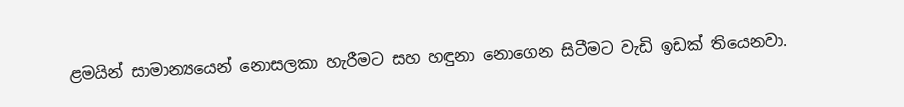ළමයින් සාමාන්‍යයෙන් නොසලකා හැරීමට සහ හඳුනා නොගෙන සිටීමට වැඩි ඉඩක් තියෙනවා.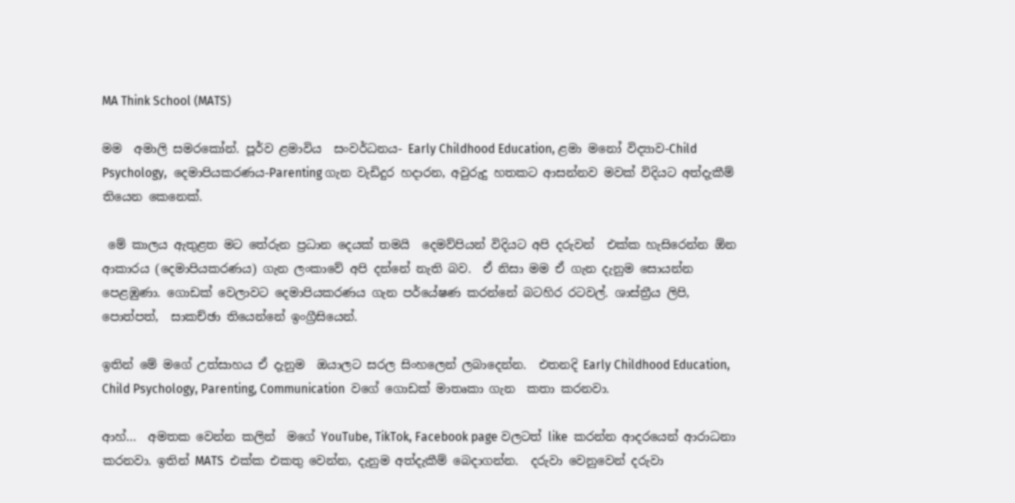MA Think School (MATS)

මම  අමාලි සමරකෝන්. පූර්ව ළමාවිය  සංවර්ධනය- Early Childhood Education, ළමා මනෝ විද්‍යාව-Child Psychology,  දෙමාපියකරණය-Parenting ගැන වැඩිදුර හදාරන, අවුරුදු හතකට ආසන්නව මවක් විදියට අත්දැකීම් තියෙන කෙනෙක්.

 මේ කාලය ඇතුළත මට තේරුන ප්‍රධාන දෙයක් තමයි  දෙමව්පියන් විදියට අපි දරුවන්  එක්ක හැසිරෙන්න ඕන ආකාරය (දෙමාපියකරණය) ගැන ලංකාවේ අපි දන්නේ නැති බව.  ඒ නිසා මම ඒ ගැන දැනුම සොයන්න පෙළඹුණා. ගොඩක් වෙලාවට දෙමාපියකරණය ගැන පර්යේෂණ කරන්නේ බටහිර රටවල්. ශාස්ත්‍රීය ලිපි,  පොත්පත්,  සාකච්ඡා තියෙන්නේ ඉංග්‍රීසියෙන්.

ඉතින් මේ මගේ උත්සාහය ඒ දැනුම  ඔයාලට සරල සිංහලෙන් ලබාදෙන්න.  එතනදි Early Childhood Education, Child Psychology, Parenting, Communication  වගේ ගොඩක් මාතෘකා ගැන  කතා කරනවා.

ආහ්…  අමතක වෙන්න කලින්  මගේ YouTube, TikTok, Facebook page වලටත් like  කරන්න ආදරයෙන් ආරාධනා කරනවා. ඉතින් MATS  එක්ක එකතු වෙන්න, දැනුම අත්දැකීම් බෙදාගන්න.  දරුවා වෙනුවෙන් දරුවා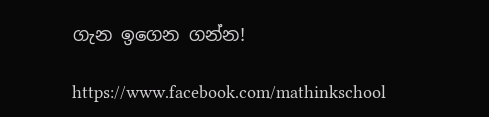ගැන ඉගෙන ගන්න!

https://www.facebook.com/mathinkschool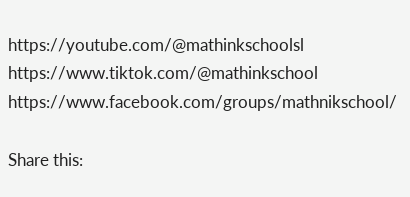https://youtube.com/@mathinkschoolsl
https://www.tiktok.com/@mathinkschool
https://www.facebook.com/groups/mathnikschool/

Share this: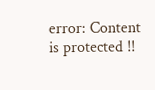error: Content is protected !!